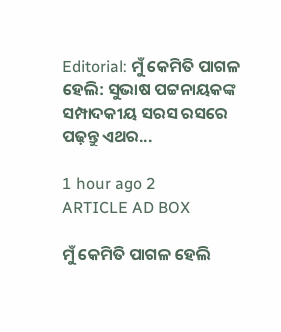Editorial: ମୁଁ କେମିତି ପାଗଳ ହେଲି: ସୁଭାଷ ପଟ୍ଟନାୟକଙ୍କ ସମ୍ପାଦକୀୟ ସରସ ରସରେ ପଢ଼ନ୍ତୁ ଏଥର...

1 hour ago 2
ARTICLE AD BOX

ମୁଁ କେମିତି ପାଗଳ ହେଲି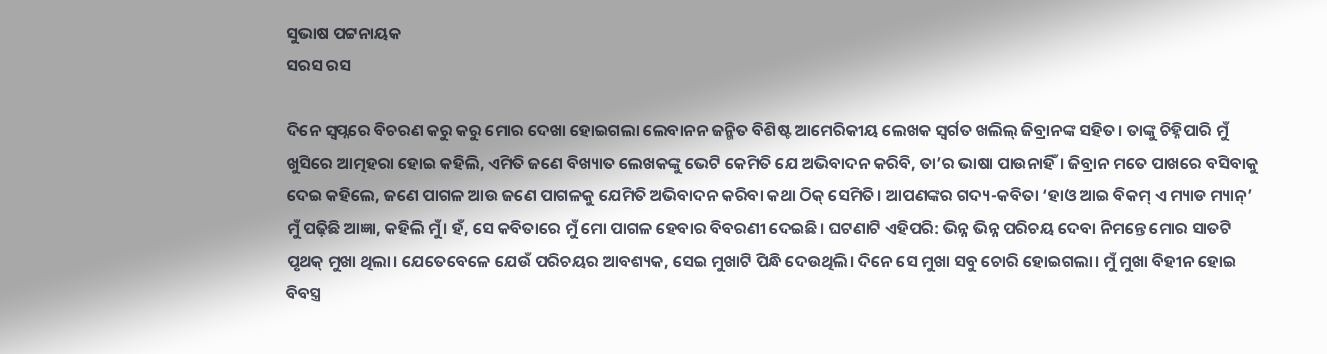ସୁଭାଷ ପଟ୍ଟନାୟକ
ସରସ ରସ

ଦିନେ ସ୍ବପ୍ନରେ ବିଚରଣ କରୁ କରୁ ମୋର ଦେଖା ହୋଇଗଲା ଲେବାନନ ଜନ୍ମିତ ବିଶିଷ୍ଟ ଆମେରିକୀୟ ଲେଖକ ସ୍ବର୍ଗତ ଖଲିଲ୍ ଜିବ୍ରାନଙ୍କ ସହିତ। ତାଙ୍କୁ ଚିହ୍ନିପାରି ମୁଁ ଖୁସିରେ ଆତ୍ମହରା ହୋଇ କହିଲି, ଏମିତି ଜଣେ ବିଖ୍ୟାତ ଲେଖକଙ୍କୁ ଭେଟି କେମିତି ଯେ ଅଭିବାଦନ କରିବି, ତା’ର ଭାଷା ପାଉନାହିଁ। ଜିବ୍ରାନ ମତେ ପାଖରେ ବସିବାକୁ ଦେଇ କହିଲେ, ଜଣେ ପାଗଳ ଆଉ ଜଣେ ପାଗଳକୁ ଯେମିତି ଅଭିବାଦନ କରିବା କଥା ଠିକ୍ ସେମିତି। ଆପଣଙ୍କର ଗଦ୍ୟ-କବିତା ‘ହାଓ ଆଇ ବିକମ୍ ଏ ମ୍ୟାଡ ମ୍ୟାନ୍’ ମୁଁ ପଢ଼ିଛି ଆଜ୍ଞା, କହିଲି ମୁଁ। ହଁ, ସେ କବିତାରେ ମୁଁ ମୋ ପାଗଳ ହେବାର ବିବରଣୀ ଦେଇଛି। ଘଟଣାଟି ଏହିପରି: ଭିନ୍ନ ଭିନ୍ନ ପରିଚୟ ଦେବା ନିମନ୍ତେ ମୋର ସାତଟି ପୃଥକ୍‌ ମୁଖା ଥିଲା। ଯେତେବେଳେ ଯେଉଁ ପରିଚୟର ଆବଶ୍ୟକ, ସେଇ ମୁଖାଟି ପିନ୍ଧି ଦେଉଥିଲି। ଦିନେ ସେ ମୁଖା ସବୁ ଚୋରି ହୋଇଗଲା। ମୁଁ ମୁଖା ବିହୀନ ହୋଇ ବିବସ୍ତ୍ର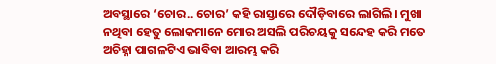ଅବସ୍ଥାରେ ‘ଚୋର.. ଚୋର’ କହି ରାସ୍ତାରେ ଦୌଡ଼ିବାରେ ଲାଗିଲି। ମୁଖା ନଥିବା ହେତୁ ଲୋକମାନେ ମୋର ଅସଲି ପରିଚୟକୁ ସନ୍ଦେହ କରି ମତେ ଅଚିହ୍ନା ପାଗଳଟିଏ ଭାବିବା ଆରମ୍ଭ କରି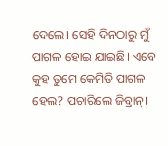ଦେଲେ। ସେହି ଦିନଠାରୁ ମୁଁ ପାଗଳ ହୋଇ ଯାଇଛି। ଏବେ କୁହ ତୁମେ କେମିତି ପାଗଳ ହେଲ? ପଚାରିଲେ ଜିବ୍ରାନ୍।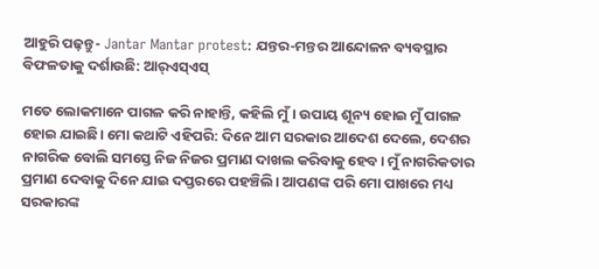ଆହୁରି ପଢ଼ନ୍ତୁ- Jantar Mantar protest: ଯନ୍ତର-ମନ୍ତର ଆନ୍ଦୋଳନ ବ୍ୟବସ୍ଥାର ବିଫଳତାକୁ ଦର୍ଶାଉଛି: ଆର୍‌ଏସ୍‌ଏସ୍‌

ମତେ ଲୋକମାନେ ପାଗଳ କରି ନାହାନ୍ତି, କହିଲି ମୁଁ। ଉପାୟ ଶୂନ୍ୟ ହୋଇ ମୁଁ ପାଗଳ ହୋଇ ଯାଇଛି। ମୋ କଥାଟି ଏହିପରି: ଦିନେ ଆମ ସରକାର ଆଦେଶ ଦେଲେ, ଦେଶର ନାଗରିକ ବୋଲି ସମସ୍ତେ ନିଜ ନିଜର ପ୍ରମାଣ ଦାଖଲ କରିବାକୁ ହେବ। ମୁଁ ନାଗରିକତାର ପ୍ରମାଣ ଦେବାକୁ ଦିନେ ଯାଇ ଦପ୍ତରରେ ପହଞ୍ଚିଲି। ଆପଣଙ୍କ ପରି ମୋ ପାଖରେ ମଧ୍ୟ ସରକାରଙ୍କ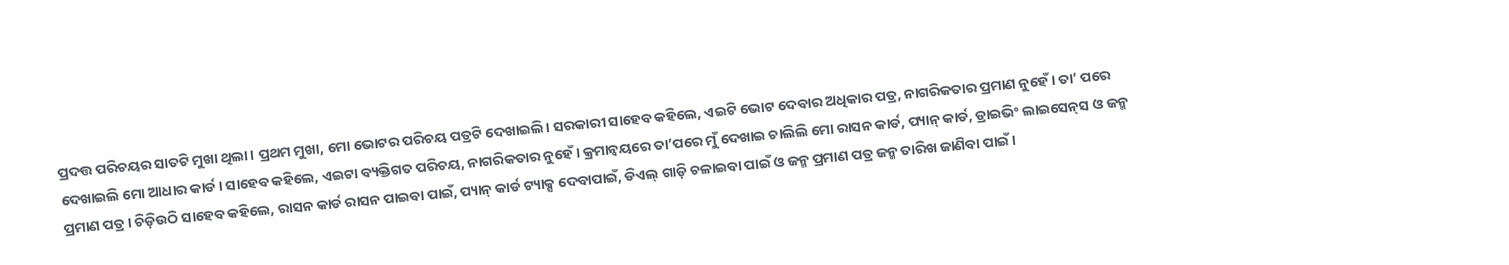ପ୍ରଦତ୍ତ ପରିଚୟର ସାତଟି ମୁଖା ଥିଲା। ପ୍ରଥମ ମୁଖା, ମୋ ଭୋଟର ପରିଚୟ ପତ୍ରଟି ଦେଖାଇଲି। ସରକାରୀ ସାହେବ କହିଲେ, ଏଇଟି ଭୋଟ ଦେବାର ଅଧିକାର ପତ୍ର, ନାଗରିକତାର ପ୍ରମାଣ ନୁହେଁ। ତା’ ପରେ ଦେଖାଇଲି ମୋ ଆଧାର କାର୍ଡ। ସାହେବ କହିଲେ, ଏଇଟା ବ୍ୟକ୍ତିଗତ ପରିଚୟ, ନାଗରିକତାର ନୁହେଁ। କ୍ରମାନ୍ବୟରେ ତା’ପରେ ମୁଁ ଦେଖାଇ ଚାଲିଲି ମୋ ରାସନ କାର୍ଡ, ପ୍ୟାନ୍ କାର୍ଡ, ଡ୍ରାଇଭିଂ ଲାଇସେନ୍‌ସ ଓ ଜନ୍ମ ପ୍ରମାଣ ପତ୍ର। ଚିଡ଼ିଉଠି ସାହେବ କହିଲେ, ରାସନ କାର୍ଡ ରାସନ ପାଇବା ପାଇଁ, ପ୍ୟାନ୍ କାର୍ଡ ଟ୍ୟାକ୍ସ ଦେବାପାଇଁ, ଡିଏଲ୍ ଗାଡ଼ି ଚଳାଇବା ପାଇଁ ଓ ଜନ୍ମ ପ୍ରମାଣ ପତ୍ର ଜନ୍ମ ତାରିଖ ଜାଣିବା ପାଇଁ।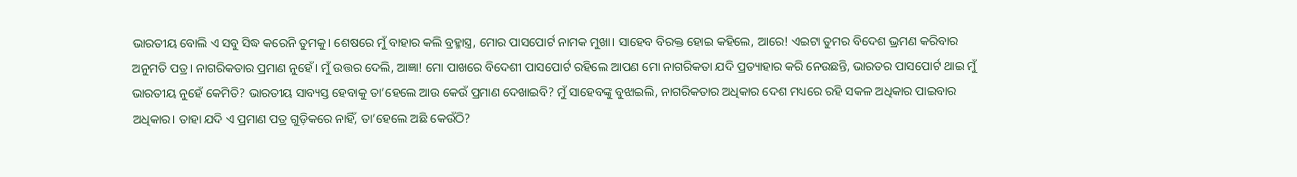ଭାରତୀୟ ବୋଲି ଏ ସବୁ ସିଦ୍ଧ କରେନି ତୁମକୁ। ଶେଷରେ ମୁଁ ବାହାର କଲି ବ୍ରହ୍ମାସ୍ତ୍ର, ମୋର ପାସପୋର୍ଟ ନାମକ ମୁଖା। ସାହେବ ବିରକ୍ତ ହୋଇ କହିଲେ, ଆରେ! ଏଇଟା ତୁମର ବିଦେଶ ଭ୍ରମଣ କରିବାର ଅନୁମତି ପତ୍ର। ନାଗରିକତାର ପ୍ରମାଣ ନୁହେଁ। ମୁଁ ଉତ୍ତର ଦେଲି, ଆଜ୍ଞା! ମୋ ପାଖରେ ବିଦେଶୀ ପାସପୋର୍ଟ ରହିଲେ ଆପଣ ମୋ ନାଗରିକତା ଯଦି ପ୍ରତ୍ୟାହାର କରି ନେଉଛନ୍ତି, ଭାରତର ପାସପୋର୍ଟ ଥାଇ ମୁଁ ଭାରତୀୟ ନୁହେଁ କେମିତି? ଭାରତୀୟ ସାବ୍ୟସ୍ତ ହେବାକୁ ତା’ହେଲେ ଆଉ କେଉଁ ପ୍ରମାଣ ଦେଖାଇବି? ମୁଁ ସାହେବଙ୍କୁ ବୁଝାଇଲି, ନାଗରିକତାର ଅଧିକାର ଦେଶ ମଧ୍ୟରେ ରହି ସକଳ ଅଧିକାର ପାଇବାର ଅଧିକାର। ତାହା ଯଦି ଏ ପ୍ରମାଣ ପତ୍ର ଗୁଡ଼ିକରେ ନାହିଁ, ତା’ହେଲେ ଅଛି କେଉଁଠି?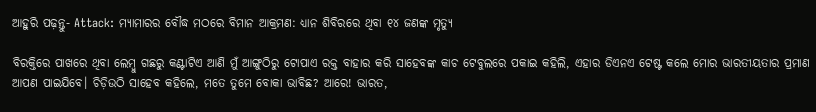ଆହୁରି ପଢ଼ନ୍ତୁ- Attack: ମ୍ୟାମାରର ବୌଦ୍ଧ ମଠରେ ବିମାନ ଆକ୍ରମଣ: ଧ୍ୟାନ ଶିବିରରେ ଥିବା ୧୪ ଜଣଙ୍କ ମୃତ୍ୟୁ

ବିରକ୍ତିରେ ପାଖରେ ଥିବା ଲେମ୍ବୁ ଗଛରୁ କଣ୍ଟାଟିଏ ଆଣି ମୁଁ ଆଙ୍ଗୁଠିରୁ ଟୋପାଏ ରକ୍ତ ବାହାର କରି ସାହେବଙ୍କ କାଚ ଟେବୁଲରେ ପକାଇ କହିଲି, ଏହାର ଡିଏନଏ ଟେଷ୍ଟ କଲେ ମୋର ଭାରତୀୟତାର ପ୍ରମାଣ ଆପଣ ପାଇଯିବେ। ଚିଡ଼ିଉଠି ସାହେବ କହିଲେ, ମତେ ତୁମେ ବୋକା ଭାବିଛ? ଆରେ! ଭାରତ,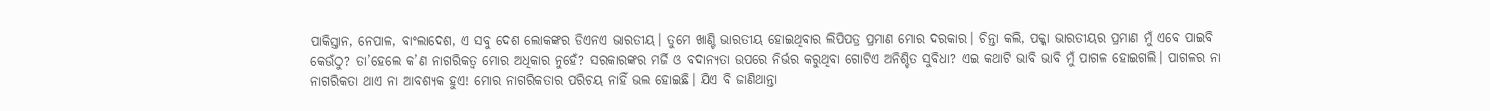ପାକିସ୍ତାନ, ନେପାଳ, ବାଂଲାଦେଶ, ଏ ସବୁ ଦେଶ ଲୋକଙ୍କର ଡିଏନଏ ଭାରତୀୟ। ତୁମେ ଖାଣ୍ଟି ଭାରତୀୟ ହୋଇଥିବାର ଲିପିପତ୍ର ପ୍ରମାଣ ମୋର ଦରକାର। ଚିନ୍ତା କଲି, ପକ୍କା ଭାରତୀୟର ପ୍ରମାଣ ମୁଁ ଏବେ ପାଇବି କେଉଁଠୁ? ତା’ହେଲେ କ’ଣ ନାଗରିକତ୍ବ ମୋର ଅଧିକାର ନୁହେଁ? ସରକାରଙ୍କର ମର୍ଜି ଓ ବଦାନ୍ୟତା ଉପରେ ନିର୍ଭର କରୁଥିବା ଗୋଟିଏ ଅନିଶ୍ଚିତ ସୁବିଧା? ଏଇ କଥାଟି ଭାବି ଭାବି ମୁଁ ପାଗଳ ହୋଇଗଲି। ପାଗଳର ନା ନାଗରିକତା ଥାଏ ନା ଆବଶ୍ୟକ ହୁଏ! ମୋର ନାଗରିକତାର ପରିଚୟ ନାହିଁ ଭଲ ହୋଇଛି। ଯିଏ ବି ଜାଣିଥାନ୍ତା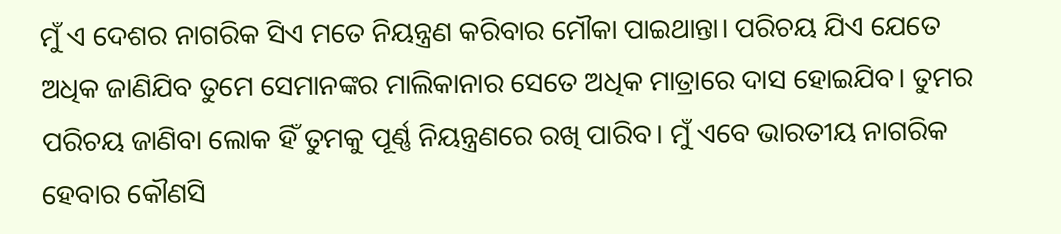ମୁଁ ଏ ଦେଶର ନାଗରିକ ସିଏ ମତେ ନିୟନ୍ତ୍ରଣ କରିବାର ମୌକା ପାଇଥାନ୍ତା। ପରିଚୟ ଯିଏ ଯେତେ ଅଧିକ ଜାଣିଯିବ ତୁମେ ସେମାନଙ୍କର ମାଲିକାନାର ସେତେ ଅଧିକ ମାତ୍ରାରେ ଦାସ ହୋଇଯିବ। ତୁମର ପରିଚୟ ଜାଣିବା ଲୋକ ହିଁ ତୁମକୁ ପୂର୍ଣ୍ଣ ନିୟନ୍ତ୍ରଣରେ ରଖି ପାରିବ। ମୁଁ ଏବେ ଭାରତୀୟ ନାଗରିକ ହେବାର କୌଣସି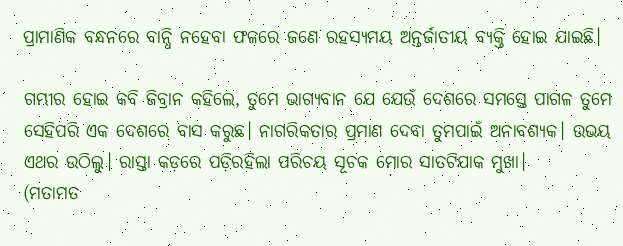ପ୍ରାମାଣିକ ବନ୍ଧନରେ ବାନ୍ଧି ନହେବା ଫଳରେ ଜଣେ ରହସ୍ୟମୟ ଅନ୍ତର୍ଜାତୀୟ ବ୍ୟକ୍ତି ହୋଇ ଯାଇଛି।

ଗମ୍ଭୀର ହୋଇ କବି ଜିବ୍ରାନ କହିଲେ, ତୁମେ ଭାଗ୍ୟବାନ ଯେ ଯେଉଁ ଦେଶରେ ସମସ୍ତେ ପାଗଳ ତୁମେ ସେହିପରି ଏକ ଦେଶରେ ବାସ କରୁଛ। ନାଗରିକତାର ପ୍ରମାଣ ଦେବା ତୁମପାଇଁ ଅନାବଶ୍ୟକ। ଉଭୟ ଏଥର ଉଠିଲୁ। ରାସ୍ତା କଡ଼ରେ ପଡ଼ିରହିଲା ପରିଚୟ ସୂଚକ ମୋର ସାତଟିଯାକ ମୁଖା।
(ମତାମତ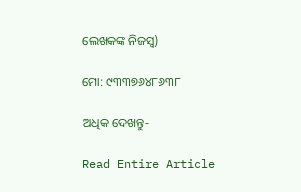ଲେଖକଙ୍କ ନିଜସ୍ବ)

ମୋ: ୯୩୩୭୬୪୮୬୩୮

ଅଧିକ ଦେଖନ୍ତୁ-

Read Entire Article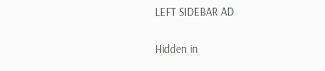LEFT SIDEBAR AD

Hidden in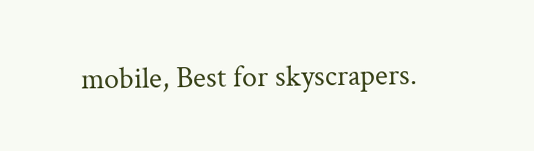mobile, Best for skyscrapers.